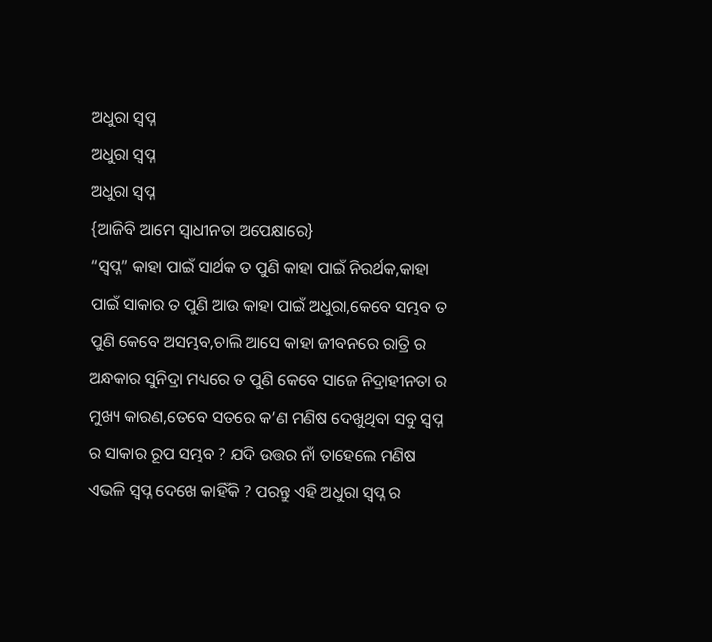ଅଧୁରା ସ୍ୱପ୍ନ
ଅଧୁରା ସ୍ୱପ୍ନ
ଅଧୁରା ସ୍ୱପ୍ନ
{ଆଜିବି ଆମେ ସ୍ୱାଧୀନତା ଅପେକ୍ଷାରେ}
“ସ୍ୱପ୍ନ” କାହା ପାଇଁ ସାର୍ଥକ ତ ପୁଣି କାହା ପାଇଁ ନିରର୍ଥକ,କାହା ପାଇଁ ସାକାର ତ ପୁଣି ଆଉ କାହା ପାଇଁ ଅଧୁରା,କେବେ ସମ୍ଭବ ତ ପୁଣି କେବେ ଅସମ୍ଭବ,ଚାଲି ଆସେ କାହା ଜୀବନରେ ରାତ୍ରି ର ଅନ୍ଧକାର ସୁନିଦ୍ରା ମଧ୍ୟରେ ତ ପୁଣି କେବେ ସାଜେ ନିଦ୍ରାହୀନତା ର ମୁଖ୍ୟ କାରଣ,ତେବେ ସତରେ କ’ଣ ମଣିଷ ଦେଖୁଥିବା ସବୁ ସ୍ୱପ୍ନ ର ସାକାର ରୂପ ସମ୍ଭବ ? ଯଦି ଉତ୍ତର ନାଁ ତାହେଲେ ମଣିଷ ଏଭଳି ସ୍ୱପ୍ନ ଦେଖେ କାହିଁକି ? ପରନ୍ତୁ ଏହି ଅଧୁରା ସ୍ୱପ୍ନ ର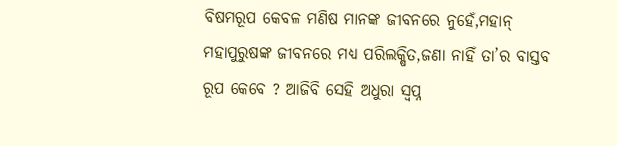ବିଷମରୂପ କେବଳ ମଣିଷ ମାନଙ୍କ ଜୀବନରେ ନୁହେଁ,ମହାନ୍ ମହାପୁରୁଷଙ୍କ ଜୀବନରେ ମଧ୍ୟ ପରିଲକ୍ଷିତ,ଜଣା ନାହିଁ ତା’ର ବାସ୍ତବ ରୂପ କେବେ ? ଆଜିବି ସେହି ଅଧୁରା ସ୍ୱପ୍ନ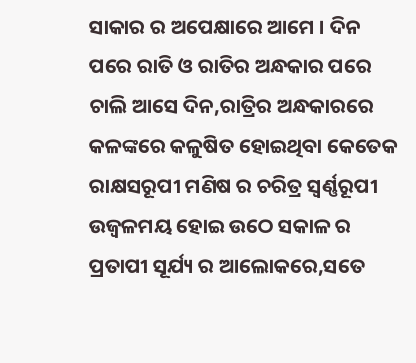ସାକାର ର ଅପେକ୍ଷାରେ ଆମେ । ଦିନ ପରେ ରାତି ଓ ରାତିର ଅନ୍ଧକାର ପରେ ଚାଲି ଆସେ ଦିନ,ରାତ୍ରିର ଅନ୍ଧକାରରେ କଳଙ୍କରେ କଳୁଷିତ ହୋଇଥିବା କେତେକ ରାକ୍ଷସରୂପୀ ମଣିଷ ର ଚରିତ୍ର ସ୍ୱର୍ଣ୍ଣରୂପୀ ଉଜ୍ୱଳମୟ ହୋଇ ଉଠେ ସକାଳ ର ପ୍ରତାପୀ ସୂର୍ଯ୍ୟ ର ଆଲୋକରେ,ସତେ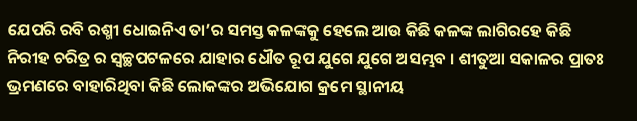ଯେପରି ରବି ରଶ୍ମୀ ଧୋଇନିଏ ତା’ର ସମସ୍ତ କଳଙ୍କକୁ ହେଲେ ଆଉ କିଛି କଳଙ୍କ ଲାଗିରହେ କିଛି ନିରୀହ ଚରିତ୍ର ର ସ୍ୱଚ୍ଛପଟଳରେ ଯାହାର ଧୌତ ରୂପ ଯୁଗେ ଯୁଗେ ଅସମ୍ଭବ । ଶୀତୁଆ ସକାଳର ପ୍ରାତଃ ଭ୍ରମଣରେ ବାହାରିଥିବା କିଛି ଲୋକଙ୍କର ଅଭିଯୋଗ କ୍ରମେ ସ୍ଥାନୀୟ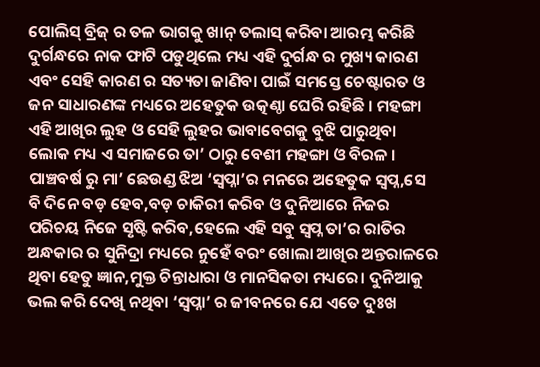ପୋଲିସ୍ ବ୍ରିଜ୍ ର ତଳ ଭାଗକୁ ଖାନ୍ ତଲାସ୍ କରିବା ଆରମ୍ଭ କରିଛି ଦୁର୍ଗନ୍ଧରେ ନାକ ଫାଟି ପଡୁଥିଲେ ମଧ୍ୟ ଏହି ଦୁର୍ଗନ୍ଧ ର ମୁଖ୍ୟ କାରଣ ଏବଂ ସେହି କାରଣ ର ସତ୍ୟତା ଜାଣିବା ପାଇଁ ସମସ୍ତେ ଚେଷ୍ଟାରତ ଓ ଜନ ସାଧାରଣଙ୍କ ମଧ୍ୟରେ ଅହେତୁକ ଉତ୍କଣ୍ଠା ଘେରି ରହିଛି । ମହଙ୍ଗା ଏହି ଆଖିର ଲୁହ ଓ ସେହି ଲୁହର ଭାବାବେଗକୁ ବୁଝି ପାରୁଥିବା ଲୋକ ମଧ୍ୟ ଏ ସମାଜରେ ତା’ ଠାରୁ ବେଶୀ ମହଙ୍ଗା ଓ ବିରଳ । ପାଞ୍ଚବର୍ଷ ରୁ ମା’ ଛେଉଣ୍ଡ ଝିଅ ‘ସ୍ୱପ୍ନା’ର ମନରେ ଅହେତୁକ ସ୍ୱପ୍ନ,ସେ ବି ଦିନେ ବଡ଼ ହେବ,ବଡ଼ ଚାକିରୀ କରିବ ଓ ଦୁନିଆରେ ନିଜର ପରିଚୟ ନିଜେ ସୃଷ୍ଟି କରିବ,ହେଲେ ଏହି ସବୁ ସ୍ୱପ୍ନ ତା’ର ରାତିର ଅନ୍ଧକାର ର ସୁନିଦ୍ରା ମଧ୍ୟରେ ନୁହେଁ ବରଂ ଖୋଲା ଆଖିର ଅନ୍ତରାଳରେ ଥିବା ହେତୁ ଜ୍ଞାନ,ମୁକ୍ତ ଚିନ୍ତାଧାରା ଓ ମାନସିକତା ମଧ୍ୟରେ। ଦୁନିଆକୁ ଭଲ କରି ଦେଖି ନଥିବା ‘ସ୍ୱପ୍ନା’ ର ଜୀବନରେ ଯେ ଏତେ ଦୁଃଖ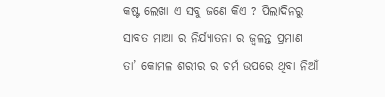କଷ୍ଟ ଲେଖା ଏ ସବୁ ଜଣେ କିଏ ? ପିଲାଦିନରୁ ସାବତ ମାଆ ର ନିର୍ଯ୍ୟାତନା ର ଜ୍ୱଳନ୍ତ ପ୍ରମାଣ ତା’ କୋମଳ ଶରୀର ର ଚର୍ମ ଉପରେ ଥିବା ନିଆଁ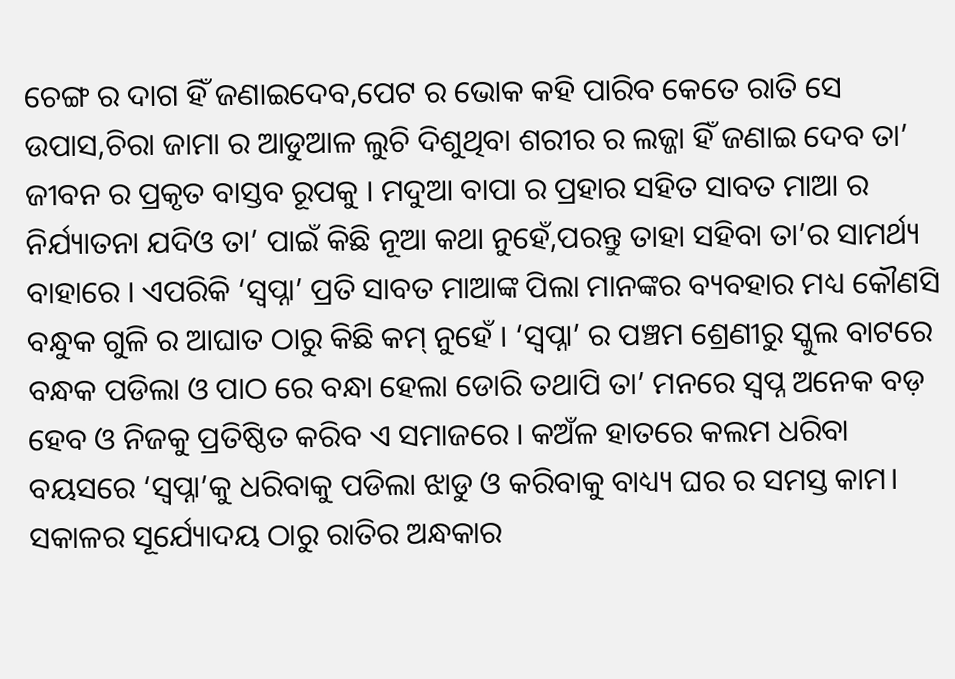ଚେଙ୍ଗ ର ଦାଗ ହିଁ ଜଣାଇଦେବ,ପେଟ ର ଭୋକ କହି ପାରିବ କେତେ ରାତି ସେ ଉପାସ,ଚିରା ଜାମା ର ଆଡୁଆଳ ଲୁଚି ଦିଶୁଥିବା ଶରୀର ର ଲଜ୍ଜା ହିଁ ଜଣାଇ ଦେବ ତା’ ଜୀବନ ର ପ୍ରକୃତ ବାସ୍ତବ ରୂପକୁ । ମଦୁଆ ବାପା ର ପ୍ରହାର ସହିତ ସାବତ ମାଆ ର ନିର୍ଯ୍ୟାତନା ଯଦିଓ ତା’ ପାଇଁ କିଛି ନୂଆ କଥା ନୁହେଁ,ପରନ୍ତୁ ତାହା ସହିବା ତା’ର ସାମର୍ଥ୍ୟ ବାହାରେ । ଏପରିକି ‘ସ୍ୱପ୍ନା’ ପ୍ରତି ସାବତ ମାଆଙ୍କ ପିଲା ମାନଙ୍କର ବ୍ୟବହାର ମଧ୍ୟ କୌଣସି ବନ୍ଧୁକ ଗୁଳି ର ଆଘାତ ଠାରୁ କିଛି କମ୍ ନୁହେଁ । ‘ସ୍ୱପ୍ନା’ ର ପଞ୍ଚମ ଶ୍ରେଣୀରୁ ସ୍କୁଲ ବାଟରେ ବନ୍ଧକ ପଡିଲା ଓ ପାଠ ରେ ବନ୍ଧା ହେଲା ଡୋରି ତଥାପି ତା’ ମନରେ ସ୍ୱପ୍ନ ଅନେକ ବଡ଼ ହେବ ଓ ନିଜକୁ ପ୍ରତିଷ୍ଠିତ କରିବ ଏ ସମାଜରେ । କଅଁଳ ହାତରେ କଲମ ଧରିବା ବୟସରେ ‘ସ୍ୱପ୍ନା’କୁ ଧରିବାକୁ ପଡିଲା ଝାଡୁ ଓ କରିବାକୁ ବାଧ୍ୟ୍ୟ ଘର ର ସମସ୍ତ କାମ। ସକାଳର ସୂର୍ଯ୍ୟୋଦୟ ଠାରୁ ରାତିର ଅନ୍ଧକାର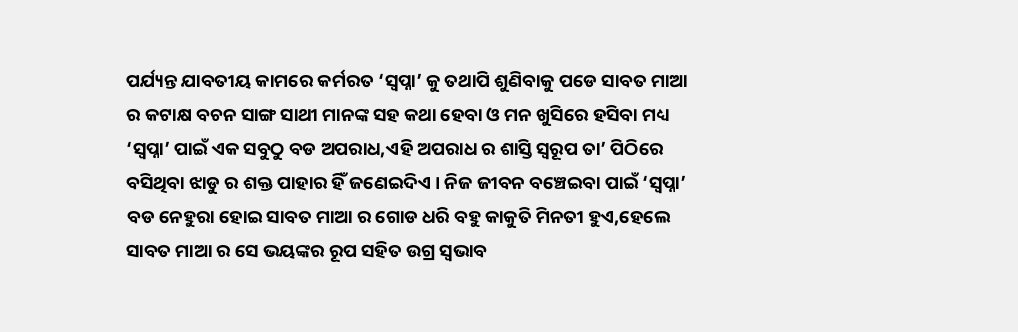ପର୍ଯ୍ୟନ୍ତ ଯାବତୀୟ କାମରେ କର୍ମରତ ‘ସ୍ୱପ୍ନା’ କୁ ତଥାପି ଶୁଣିବାକୁ ପଡେ ସାବତ ମାଆ ର କଟାକ୍ଷ ବଚନ ସାଙ୍ଗ ସାଥୀ ମାନଙ୍କ ସହ କଥା ହେବା ଓ ମନ ଖୁସିରେ ହସିବା ମଧ୍ୟ ‘ସ୍ୱପ୍ନା’ ପାଇଁ ଏକ ସବୁଠୁ ବଡ ଅପରାଧ,ଏହି ଅପରାଧ ର ଶାସ୍ତି ସ୍ୱରୂପ ତା’ ପିଠିରେ ବସିଥିବା ଝାଡୁ ର ଶକ୍ତ ପାହାର ହିଁ ଜଣେଇଦିଏ । ନିଜ ଜୀବନ ବଞ୍ଚେଇବା ପାଇଁ ‘ସ୍ୱପ୍ନା’ ବଡ ନେହୁରା ହୋଇ ସାବତ ମାଆ ର ଗୋଡ ଧରି ବହୁ କାକୁତି ମିନତୀ ହୁଏ,ହେଲେ ସାବତ ମାଆ ର ସେ ଭୟଙ୍କର ରୂପ ସହିତ ଉଗ୍ର ସ୍ଵଭାବ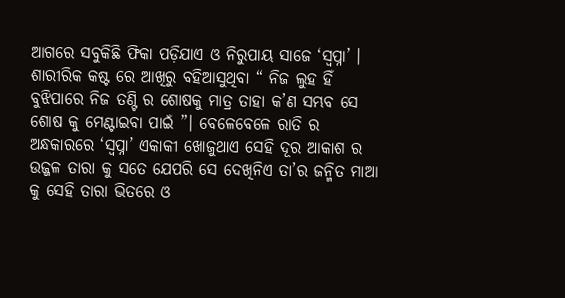ଆଗରେ ସବୁକିଛି ଫିକା ପଡ଼ିଯାଏ ଓ ନିରୁପାୟ ସାଜେ ‘ସ୍ୱପ୍ନା’ । ଶାରୀରିକ କଷ୍ଟ ରେ ଆଖିରୁ ବହିଆସୁଥିବା “ ନିଜ ଲୁହ ହିଁ ବୁଝିପାରେ ନିଜ ତଣ୍ଟି ର ଶୋଷକୁ ମାତ୍ର ତାହା କ’ଣ ସମ୍ଭବ ସେ ଶୋଷ କୁ ମେଣ୍ଟାଇବା ପାଇଁ ”। ବେଳେବେଳେ ରାତି ର ଅନ୍ଧକାରରେ ‘ସ୍ୱପ୍ନା’ ଏକାକୀ ଖୋଜୁଥାଏ ସେହି ଦୂର ଆକାଶ ର ଉଜ୍ଜଳ ତାରା କୁ ସତେ ଯେପରି ସେ ଦେଖିନିଏ ତା’ର ଜନ୍ମିତ ମାଆ କୁ ସେହି ତାରା ଭିତରେ ଓ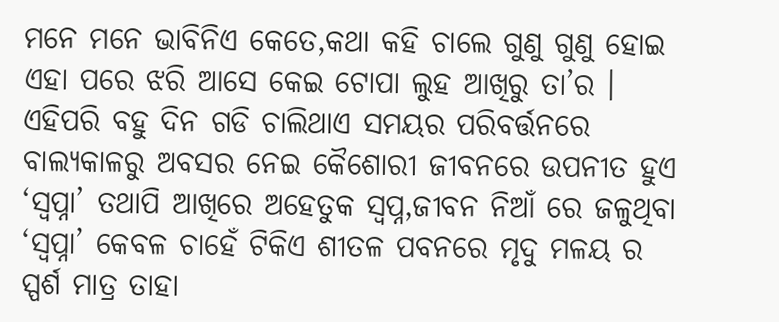ମନେ ମନେ ଭାବିନିଏ କେତେ,କଥା କହି ଚାଲେ ଗୁଣୁ ଗୁଣୁ ହୋଇ ଏହା ପରେ ଝରି ଆସେ କେଇ ଟୋପା ଲୁହ ଆଖିରୁ ତା’ର । ଏହିପରି ବହୁ ଦିନ ଗଡି ଚାଲିଥାଏ ସମୟର ପରିବର୍ତ୍ତନରେ ବାଲ୍ୟକାଳରୁ ଅବସର ନେଇ କୈଶୋରୀ ଜୀବନରେ ଉପନୀତ ହୁଏ ‘ସ୍ୱପ୍ନା’ ତଥାପି ଆଖିରେ ଅହେତୁକ ସ୍ୱପ୍ନ,ଜୀବନ ନିଆଁ ରେ ଜଳୁଥିବା ‘ସ୍ୱପ୍ନା’ କେବଳ ଚାହେଁ ଟିକିଏ ଶୀତଳ ପବନରେ ମୃଦୁ ମଳୟ ର ସ୍ପର୍ଶ ମାତ୍ର ତାହା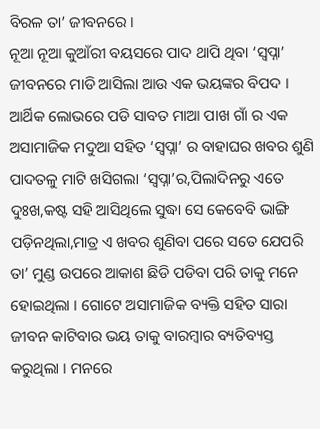ବିରଳ ତା’ ଜୀବନରେ ।
ନୂଆ ନୂଆ କୁଆଁରୀ ବୟସରେ ପାଦ ଥାପି ଥିବା ‘ସ୍ୱପ୍ନା’ ଜୀବନରେ ମାଡି ଆସିଲା ଆଉ ଏକ ଭୟଙ୍କର ବିପଦ । ଆର୍ଥିକ ଲୋଭରେ ପଡି ସାବତ ମାଆ ପାଖ ଗାଁ ର ଏକ ଅସାମାଜିକ ମଦୁଆ ସହିତ ‘ସ୍ୱପ୍ନା’ ର ବାହାଘର ଖବର ଶୁଣି ପାଦତଳୁ ମାଟି ଖସିଗଲା ‘ସ୍ୱପ୍ନା’ର,ପିଲାଦିନରୁ ଏତେ ଦୁଃଖ,କଷ୍ଟ ସହି ଆସିଥିଲେ ସୁଦ୍ଧା ସେ କେବେବି ଭାଙ୍ଗି ପଡ଼ିନଥିଲା,ମାତ୍ର ଏ ଖବର ଶୁଣିବା ପରେ ସତେ ଯେପରି ତା’ ମୁଣ୍ଡ ଉପରେ ଆକାଶ ଛିଡି ପଡିବା ପରି ତାକୁ ମନେ ହୋଇଥିଲା । ଗୋଟେ ଅସାମାଜିକ ବ୍ୟକ୍ତି ସହିତ ସାରା ଜୀବନ କାଟିବାର ଭୟ ତାକୁ ବାରମ୍ବାର ବ୍ୟତିବ୍ୟସ୍ତ କରୁଥିଲା । ମନରେ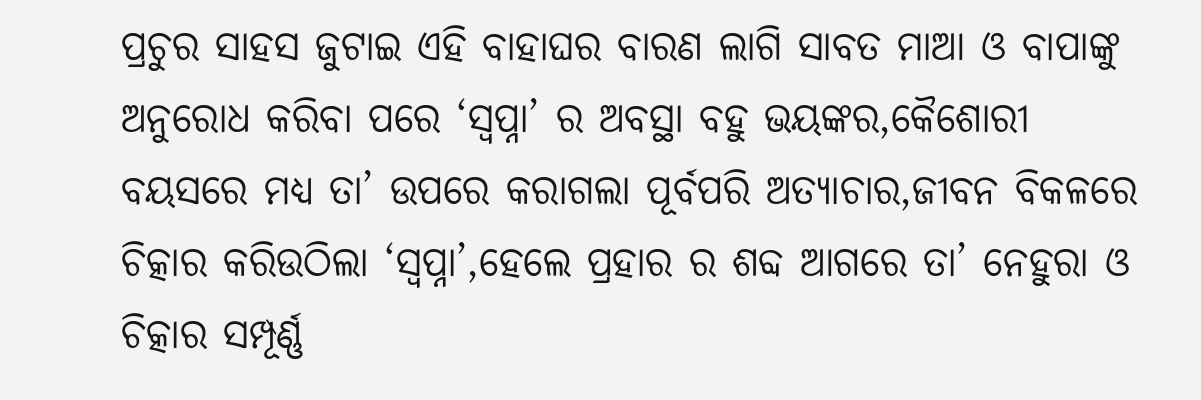ପ୍ରଚୁର ସାହସ ଜୁଟାଇ ଏହି ବାହାଘର ବାରଣ ଲାଗି ସାବତ ମାଆ ଓ ବାପାଙ୍କୁ ଅନୁରୋଧ କରିବା ପରେ ‘ସ୍ୱପ୍ନା’ ର ଅବସ୍ଥା ବହୁ ଭୟଙ୍କର,କୈଶୋରୀ ବୟସରେ ମଧ୍ୟ ତା’ ଉପରେ କରାଗଲା ପୂର୍ବପରି ଅତ୍ୟାଚାର,ଜୀବନ ବିକଳରେ ଚିତ୍କାର କରିଉଠିଲା ‘ସ୍ୱପ୍ନା’,ହେଲେ ପ୍ରହାର ର ଶବ୍ଦ ଆଗରେ ତା’ ନେହୁରା ଓ ଚିତ୍କାର ସମ୍ପୂର୍ଣ୍ଣ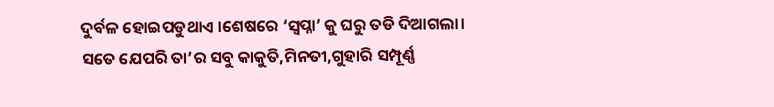ଦୁର୍ବଳ ହୋଇପଡୁଥାଏ ।ଶେଷରେ ‘ସ୍ୱପ୍ନା’ କୁ ଘରୁ ତଡି ଦିଆଗଲା। ସତେ ଯେପରି ତା’ର ସବୁ କାକୁତି,ମିନତୀ,ଗୁହାରି ସମ୍ପୂର୍ଣ୍ଣ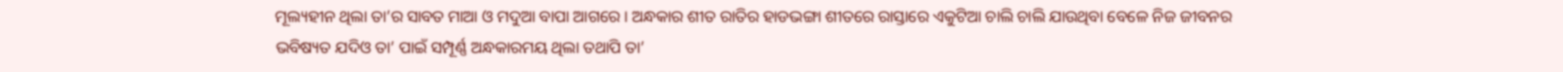ମୂଲ୍ୟହୀନ ଥିଲା ତା’ର ସାବତ ମାଆ ଓ ମଦୁଆ ବାପା ଆଗରେ । ଅନ୍ଧକାର ଶୀତ ରାତିର ହାଡଭଙ୍ଗା ଶୀତରେ ରାସ୍ତାରେ ଏକୁଟିଆ ଚାଲି ଚାଲି ଯାଉଥିବା ବେଳେ ନିଜ ଜୀବନର ଭବିଷ୍ୟତ ଯଦିଓ ତା’ ପାଇଁ ସମ୍ପୂର୍ଣ୍ଣ ଅନ୍ଧକାରମୟ ଥିଲା ତଥାପି ତା’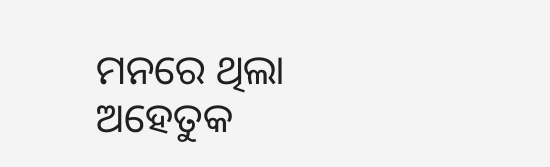ମନରେ ଥିଲା ଅହେତୁକ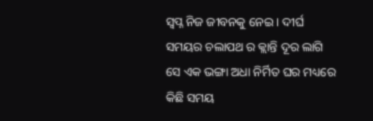ସ୍ୱପ୍ନ ନିଜ ଜୀବନକୁ ନେଇ । ଦୀର୍ଘ ସମୟର ଚଲାପଥ ର କ୍ଲାନ୍ତି ଦୂର ଲାଗି ସେ ଏକ ଭଙ୍ଗା ଅଧା ନିର୍ମିତ ଘର ମଧ୍ୟରେ କିଛି ସମୟ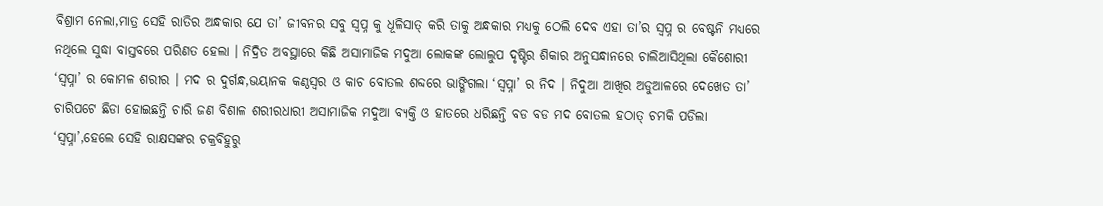ବିଶ୍ରାମ ନେଲା,ମାତ୍ର ସେହି ରାତିର ଅନ୍ଧକାର ଯେ ତା’ ଜୀବନର ସବୁ ସ୍ୱପ୍ନ କୁ ଧୂଳିସାତ୍ କରି ତାକୁ ଅନ୍ଧକାର ମଧ୍ୟକୁ ଠେଲି ଦେବ ଏହା ତା’ର ସ୍ୱପ୍ନ ର ବେଷ୍ଟନି ମଧ୍ୟରେ ନଥିଲେ ସୁଦ୍ଧା ବାସ୍ତବରେ ପରିଣତ ହେଲା । ନିଦ୍ରିତ ଅବସ୍ଥାରେ କିଛି ଅସାମାଜିକ ମଦୁଆ ଲୋକଙ୍କ ଲୋଲୁପ ଦୃଷ୍ଟିର ଶିକାର ଅନୁସନ୍ଧାନରେ ଚାଲିଆସିଥିଲା କୈଶୋରୀ ‘ସ୍ୱପ୍ନା’ ର କୋମଳ ଶରୀର । ମଦ ର ଦୁର୍ଗନ୍ଧ,ଭୟାନକ କଣ୍ଠସ୍ୱର ଓ କାଚ ବୋତଲ ଶବ୍ଦରେ ଭାଙ୍ଗିଗଲା ‘ସ୍ୱପ୍ନା’ ର ନିଦ । ନିଦୁଆ ଆଖିର ଅଡୁଆଳରେ ଦେଖେତ ତା’ ଚାରିପଟେ ଛିଡା ହୋଇଛନ୍ତି ଚାରି ଜଣ ବିଶାଳ ଶରୀରଧାରୀ ଅସାମାଜିକ ମଦୁଆ ବ୍ୟକ୍ତି ଓ ହାତରେ ଧରିଛନ୍ତି ବଡ ବଡ ମଦ ବୋତଲ ହଠାତ୍ ଚମକି ପଡିଲା ‘ସ୍ୱପ୍ନା’,ହେଲେ ସେହି ରାକ୍ଷସଙ୍କର ଚକ୍ରବିହୁରୁ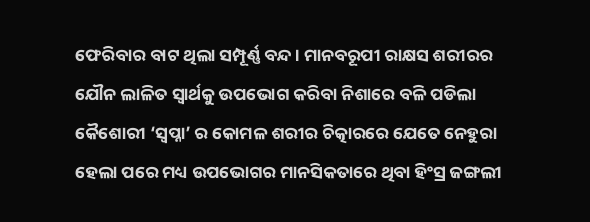ଫେରିବାର ବାଟ ଥିଲା ସମ୍ପୂର୍ଣ୍ଣ ବନ୍ଦ। ମାନବରୂପୀ ରାକ୍ଷସ ଶରୀରର ଯୌନ ଲାଳିତ ସ୍ୱାର୍ଥକୁ ଉପଭୋଗ କରିବା ନିଶାରେ ବଳି ପଡିଲା କୈଶୋରୀ ‘ସ୍ୱପ୍ନା’ ର କୋମଳ ଶରୀର ଚିତ୍କାରରେ ଯେତେ ନେହୁରା ହେଲା ପରେ ମଧ୍ୟ ଉପଭୋଗର ମାନସିକତାରେ ଥିବା ହିଂସ୍ର ଜଙ୍ଗଲୀ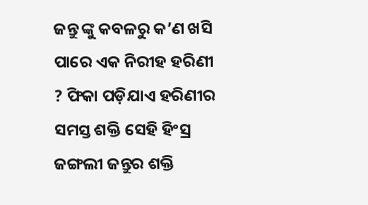ଜନ୍ତୁ ଙ୍କୁ କବଳରୁ କ’ଣ ଖସି ପାରେ ଏକ ନିରୀହ ହରିଣୀ ? ଫିକା ପଡ଼ିଯାଏ ହରିଣୀର ସମସ୍ତ ଶକ୍ତି ସେହି ହିଂସ୍ର ଜଙ୍ଗଲୀ ଜନ୍ତୁର ଶକ୍ତି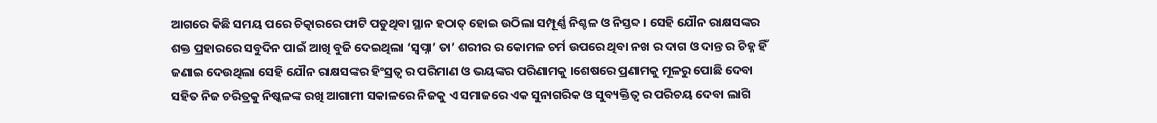ଆଗରେ କିଛି ସମୟ ପରେ ଚିତ୍କାରରେ ଫାଟି ପଡୁଥିବା ସ୍ଥାନ ହଠାତ୍ ହୋଇ ଉଠିଲା ସମ୍ପୂର୍ଣ୍ଣ ନିଶ୍ଚଳ ଓ ନିସ୍ତବ୍ଦ । ସେହି ଯୌନ ରାକ୍ଷସଙ୍କର ଶକ୍ତ ପ୍ରହାରରେ ସବୁଦିନ ପାଇଁ ଆଖି ବୁଜି ଦେଇଥିଲା ‘ସ୍ୱପ୍ନା’ ତା’ ଶରୀର ର କୋମଳ ଚର୍ମ ଉପରେ ଥିବା ନଖ ର ଦାଗ ଓ ଦାନ୍ତ ର ଚିହ୍ନ ହିଁ ଜଣାଇ ଦେଉଥିଲା ସେହି ଯୌନ ରାକ୍ଷସଙ୍କର ହିଂସ୍ରତ୍ୱ ର ପରିମାଣ ଓ ଭୟଙ୍କର ପରିଣାମକୁ ।ଶେଷରେ ପ୍ରଣାମକୁ ମୂଳରୁ ପୋଛି ଦେବା ସହିତ ନିଜ ଚରିତ୍ରକୁ ନିଷ୍କଳଙ୍କ ରଖି ଆଗାମୀ ସକାଳରେ ନିଜକୁ ଏ ସମାଜରେ ଏକ ସୁନାଗରିକ ଓ ସୁବ୍ୟକ୍ତିତ୍ୱ ର ପରିଚୟ ଦେବା ଲାଗି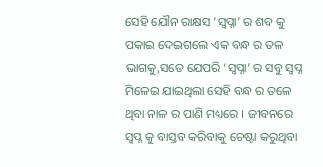ସେହି ଯୌନ ରାକ୍ଷସ ‘ସ୍ୱପ୍ନା’ ର ଶବ କୁ ପକାଇ ଦେଇଗଲେ ଏକ ବନ୍ଧ ର ତଳ ଭାଗକୁ,ସତେ ଯେପରି ‘ସ୍ୱପ୍ନା’ ର ସବୁ ସ୍ୱପ୍ନ ମିଳେଇ ଯାଇଥିଲା ସେହି ବନ୍ଧ ର ତଳେ ଥିବା ନାଳ ର ପାଣି ମଧ୍ୟରେ । ଜୀବନରେ ସ୍ୱପ୍ନ କୁ ବାସ୍ତବ କରିବାକୁ ଚେଷ୍ଟା କରୁଥିବା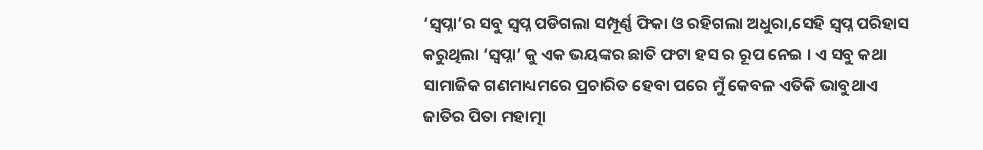‘ସ୍ୱପ୍ନା’ର ସବୁ ସ୍ୱପ୍ନ ପଡିଗଲା ସମ୍ପୂର୍ଣ୍ଣ ଫିକା ଓ ରହିଗଲା ଅଧୁରା,ସେହି ସ୍ୱପ୍ନ ପରିହାସ କରୁଥିଲା ‘ସ୍ୱପ୍ନା’ କୁ ଏକ ଭୟଙ୍କର ଛାତି ଫଟା ହସ ର ରୂପ ନେଇ । ଏ ସବୁ କଥା ସାମାଜିକ ଗଣମାଧ୍ୟମରେ ପ୍ରଚାରିତ ହେବା ପରେ ମୁଁ କେବଳ ଏତିକି ଭାବୁଥାଏ ଜାତିର ପିତା ମହାତ୍ମା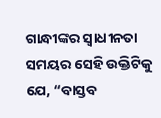ଗାନ୍ଧୀଙ୍କର ସ୍ୱାଧୀନତା ସମୟର ସେହି ଉକ୍ତିଟିକୁ ଯେ, “ବାସ୍ତବ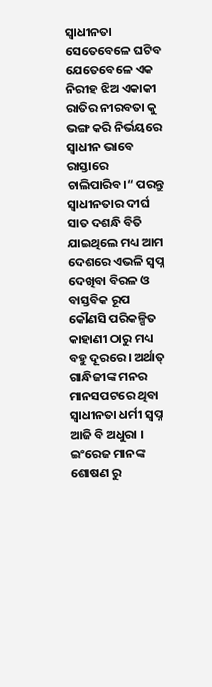ସ୍ୱାଧୀନତା ସେତେବେଳେ ଘଟିବ ଯେତେବେଳେ ଏକ ନିରୀହ ଝିଅ ଏକାକୀ ରାତିର ନୀରବତା କୁ ଭଙ୍ଗ କରି ନିର୍ଭୟରେ ସ୍ୱାଧୀନ ଭାବେ ରାସ୍ତାରେ ଚାଲିପାରିବ।“ ପରନ୍ତୁ ସ୍ୱାଧୀନତାର ଦୀର୍ଘ ସାତ ଦଶନ୍ଧି ବିତି ଯାଇଥିଲେ ମଧ୍ୟ ଆମ ଦେଶରେ ଏଭଳି ସ୍ୱପ୍ନ ଦେଖିବା ବିରଳ ଓ ବାସ୍ତବିକ ରୂପ କୌଣସି ପରିକଳ୍ପିତ କାହାଣୀ ଠାରୁ ମଧ୍ୟ ବହୁ ଦୂରରେ । ଅର୍ଥାତ୍ ଗାନ୍ଧିଜୀଙ୍କ ମନର ମାନସପଟରେ ଥିବା ସ୍ୱାଧୀନତା ଧର୍ମୀ ସ୍ୱପ୍ନ ଆଜି ବି ଅଧୁରା । ଇଂରେଜ ମାନଙ୍କ ଶୋଷଣ ରୁ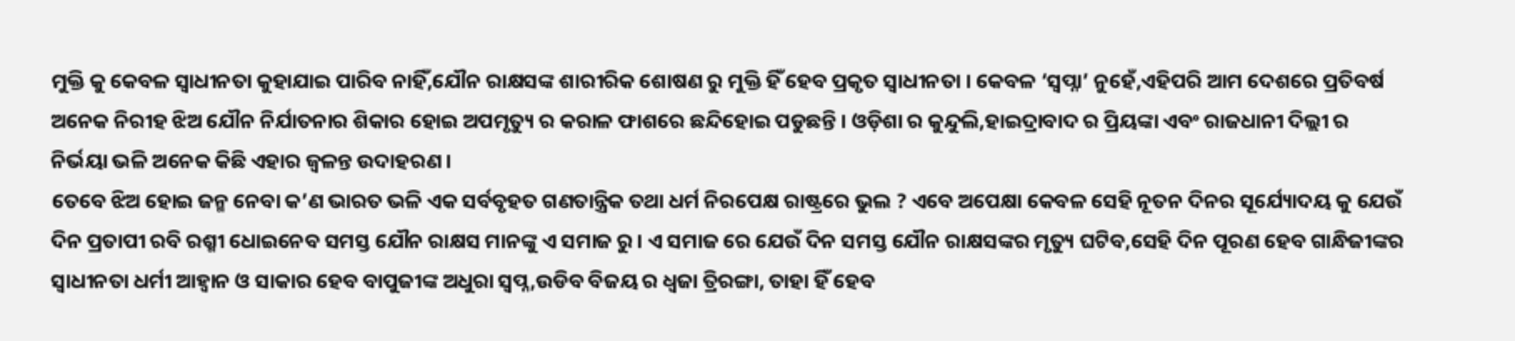ମୁକ୍ତି କୁ କେବଳ ସ୍ୱାଧୀନତା କୁହାଯାଇ ପାରିବ ନାହିଁ,ଯୌନ ରାକ୍ଷସଙ୍କ ଶାରୀରିକ ଶୋଷଣ ରୁ ମୁକ୍ତି ହିଁ ହେବ ପ୍ରକୃତ ସ୍ୱାଧୀନତା । କେବଳ ‘ସ୍ୱପ୍ନା’ ନୁହେଁ,ଏହିପରି ଆମ ଦେଶରେ ପ୍ରତିବର୍ଷ ଅନେକ ନିରୀହ ଝିଅ ଯୌନ ନିର୍ଯାତନାର ଶିକାର ହୋଇ ଅପମୃତ୍ୟୁ ର କରାଳ ଫାଶରେ ଛନ୍ଦିହୋଇ ପଡୁଛନ୍ତି । ଓଡ଼ିଶା ର କୁନ୍ଦୁଲି,ହାଇଦ୍ରାବାଦ ର ପ୍ରିୟଙ୍କା ଏବଂ ରାଜଧାନୀ ଦିଲ୍ଲୀ ର ନିର୍ଭୟା ଭଳି ଅନେକ କିଛି ଏହାର ଜ୍ୱଳନ୍ତ ଉଦାହରଣ ।
ତେବେ ଝିଅ ହୋଇ ଜନ୍ମ ନେବା କ’ଣ ଭାରତ ଭଳି ଏକ ସର୍ବବୃହତ ଗଣତାନ୍ତ୍ରିକ ତଥା ଧର୍ମ ନିରପେକ୍ଷ ରାଷ୍ଟ୍ରରେ ଭୁଲ ? ଏବେ ଅପେକ୍ଷା କେବଳ ସେହି ନୂତନ ଦିନର ସୂର୍ଯ୍ୟୋଦୟ କୁ ଯେଉଁ ଦିନ ପ୍ରତାପୀ ରବି ରଶ୍ମୀ ଧୋଇନେବ ସମସ୍ତ ଯୌନ ରାକ୍ଷସ ମାନଙ୍କୁ ଏ ସମାଜ ରୁ । ଏ ସମାଜ ରେ ଯେଉଁ ଦିନ ସମସ୍ତ ଯୌନ ରାକ୍ଷସଙ୍କର ମୃତ୍ୟୁ ଘଟିବ,ସେହି ଦିନ ପୂରଣ ହେବ ଗାନ୍ଧିଜୀଙ୍କର ସ୍ୱାଧୀନତା ଧର୍ମୀ ଆହ୍ୱାନ ଓ ସାକାର ହେବ ବାପୁଜୀଙ୍କ ଅଧୁରା ସ୍ୱପ୍ନ,ଉଡିବ ବିଜୟ ର ଧ୍ଵଜା ତ୍ରିରଙ୍ଗା, ତାହା ହିଁ ହେବ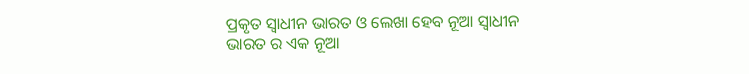ପ୍ରକୃତ ସ୍ୱାଧୀନ ଭାରତ ଓ ଲେଖା ହେବ ନୂଆ ସ୍ୱାଧୀନ ଭାରତ ର ଏକ ନୂଆ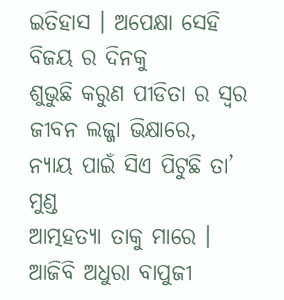ଇତିହାସ । ଅପେକ୍ଷା ସେହି ବିଜୟ ର ଦିନକୁ
ଶୁଭୁଛି କରୁଣ ପୀଡିତା ର ସ୍ୱର
ଜୀବନ ଲଜ୍ଜା ଭିକ୍ଷାରେ,
ନ୍ୟାୟ ପାଇଁ ସିଏ ପିଟୁଛି ତା’ ମୁଣ୍ଡ
ଆତ୍ମହତ୍ୟା ତାକୁ ମାରେ ।
ଆଜିବି ଅଧୁରା ବାପୁଜୀ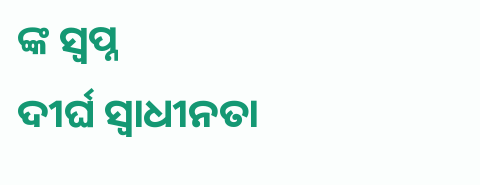ଙ୍କ ସ୍ୱପ୍ନ
ଦୀର୍ଘ ସ୍ୱାଧୀନତା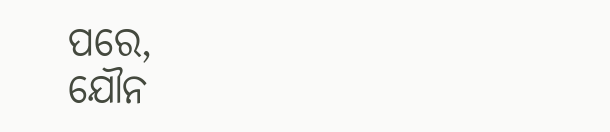ପରେ,
ଯୌନ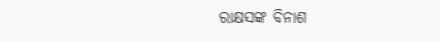ରାକ୍ଷସଙ୍କ ବିନାଶ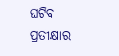ଘଟିବ
ପ୍ରତୀକ୍ଷାର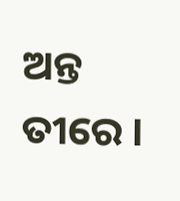ଅନ୍ତ ତୀରେ ।